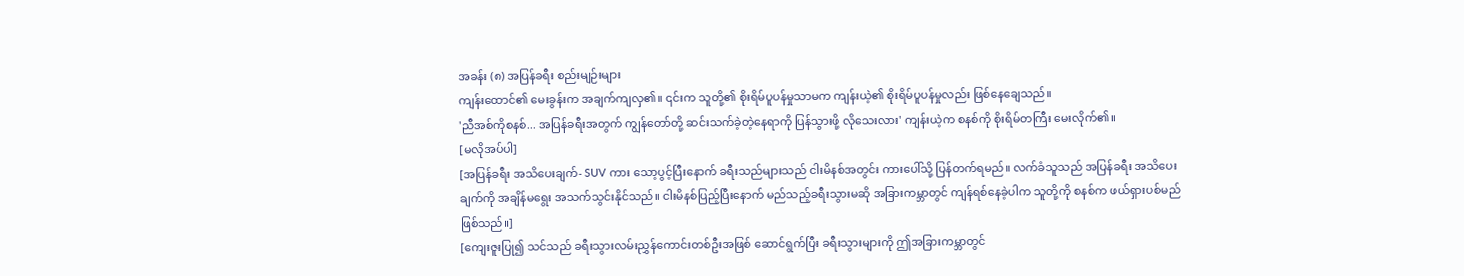အခန်း (၈) အပြန်ခရီး စည်းမျဉ်းများ
ကျန်းထောင်၏ မေးခွန်းက အချက်ကျလှ၏။ ၎င်းက သူတို့၏ စိုးရိမ်ပူပန်မှုသာမက ကျန်းယဲ့၏ စိုးရိမ်ပူပန်မှုလည်း ဖြစ်နေချေသည်။
'ညီအစ်ကိုစနစ်... အပြန်ခရီးအတွက် ကျွန်တော်တို့ ဆင်းသက်ခဲ့တဲ့နေရာကို ပြန်သွားဖို့ လိုသေးလား' ကျန်းယဲ့က စနစ်ကို စိုးရိမ်တကြီး မေးလိုက်၏။
[မလိုအပ်ပါ]
[အပြန်ခရီး အသိပေးချက်- SUV ကား သော့ပွင့်ပြီးနောက် ခရီးသည်များသည် ငါးမိနစ်အတွင်း ကားပေါ်သို့ ပြန်တက်ရမည်။ လက်ခံသူသည် အပြန်ခရီး အသိပေးချက်ကို အချိန်မရွေး အသက်သွင်းနိုင်သည်။ ငါးမိနစ်ပြည့်ပြီးနောက် မည်သည့်ခရီးသွားမဆို အခြားကမ္ဘာတွင် ကျန်ရစ်နေခဲ့ပါက သူတို့ကို စနစ်က ဖယ်ရှားပစ်မည် ဖြစ်သည်။]
[ကျေးဇူးပြု၍ သင်သည် ခရီးသွားလမ်းညွှန်ကောင်းတစ်ဦးအဖြစ် ဆောင်ရွက်ပြီး ခရီးသွားများကို ဤအခြားကမ္ဘာတွင်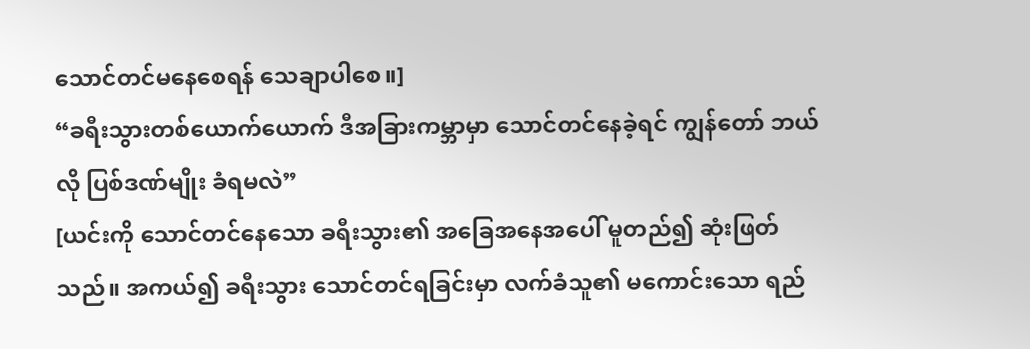သောင်တင်မနေစေရန် သေချာပါစေ။]
“ခရီးသွားတစ်ယောက်ယောက် ဒီအခြားကမ္ဘာမှာ သောင်တင်နေခဲ့ရင် ကျွန်တော် ဘယ်လို ပြစ်ဒဏ်မျိုး ခံရမလဲ”
[ယင်းကို သောင်တင်နေသော ခရီးသွား၏ အခြေအနေအပေါ် မူတည်၍ ဆုံးဖြတ်သည်။ အကယ်၍ ခရီးသွား သောင်တင်ရခြင်းမှာ လက်ခံသူ၏ မကောင်းသော ရည်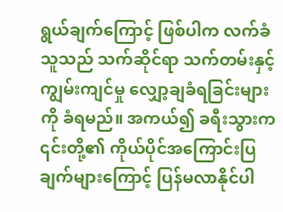ရွယ်ချက်ကြောင့် ဖြစ်ပါက လက်ခံသူသည် သက်ဆိုင်ရာ သက်တမ်းနှင့် ကျွမ်းကျင်မှု လျှော့ချခံရခြင်းများကို ခံရမည်။ အကယ်၍ ခရီးသွားက ၎င်းတို့၏ ကိုယ်ပိုင်အကြောင်းပြချက်များကြောင့် ပြန်မလာနိုင်ပါ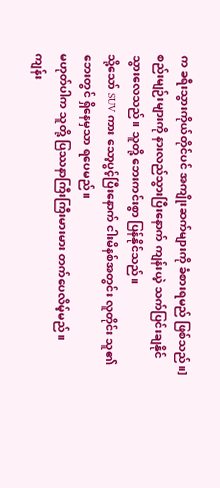က ခရီးသွားကိုယ်တိုင်ပင် အကျိုးဆက်များကို ခံစားရမည် ဖြစ်သည်။]
စည်းမျဉ်းများကို နားလည်သွားပြီးနောက် ကျန်းယဲ့ သက်ပြင်းချနိုင်သွားလေသည်။ သူတို့ ဘေးကင်းစွာ ပြန်နိုင်သည်။
သို့သော် SUV ကား သော့ပွင့်ပြီးနောက် ငါးမိနစ်အတွင်း လူတိုင်း သူ၏ဘေးတွင် ရှိနေမှသာ ရပေမည်။
မဟုတ်ပါက သူတို့ ပြဿနာကြီးကြီးမားမား တက်ပေလိမ့်မည်။
ကျန်း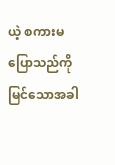ယဲ့ စကားမပြောသည်ကို မြင်သောအခါ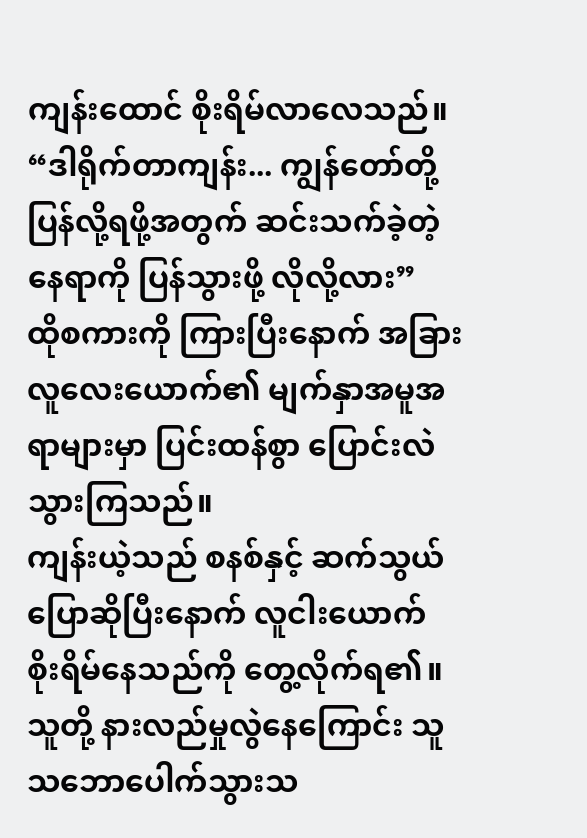ကျန်းထောင် စိုးရိမ်လာလေသည်။
“ဒါရိုက်တာကျန်း... ကျွန်တော်တို့ ပြန်လို့ရဖို့အတွက် ဆင်းသက်ခဲ့တဲ့နေရာကို ပြန်သွားဖို့ လိုလို့လား”
ထိုစကားကို ကြားပြီးနောက် အခြားလူလေးယောက်၏ မျက်နှာအမူအရာများမှာ ပြင်းထန်စွာ ပြောင်းလဲသွားကြသည်။
ကျန်းယဲ့သည် စနစ်နှင့် ဆက်သွယ်ပြောဆိုပြီးနောက် လူငါးယောက် စိုးရိမ်နေသည်ကို တွေ့လိုက်ရ၏။ သူတို့ နားလည်မှုလွဲနေကြောင်း သူသဘောပေါက်သွားသ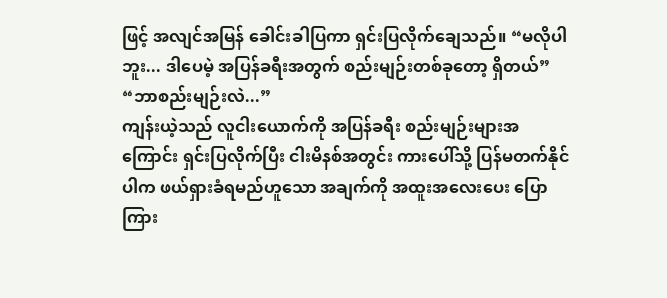ဖြင့် အလျင်အမြန် ခေါင်းခါပြကာ ရှင်းပြလိုက်ချေသည်။ “မလိုပါဘူး... ဒါပေမဲ့ အပြန်ခရီးအတွက် စည်းမျဉ်းတစ်ခုတော့ ရှိတယ်”
“ဘာစည်းမျဉ်းလဲ...”
ကျန်းယဲ့သည် လူငါးယောက်ကို အပြန်ခရီး စည်းမျဉ်းများအကြောင်း ရှင်းပြလိုက်ပြီး ငါးမိနစ်အတွင်း ကားပေါ်သို့ ပြန်မတက်နိုင်ပါက ဖယ်ရှားခံရမည်ဟူသော အချက်ကို အထူးအလေးပေး ပြောကြား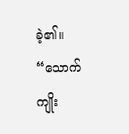ခဲ့၏။
“သောက်ကျိုး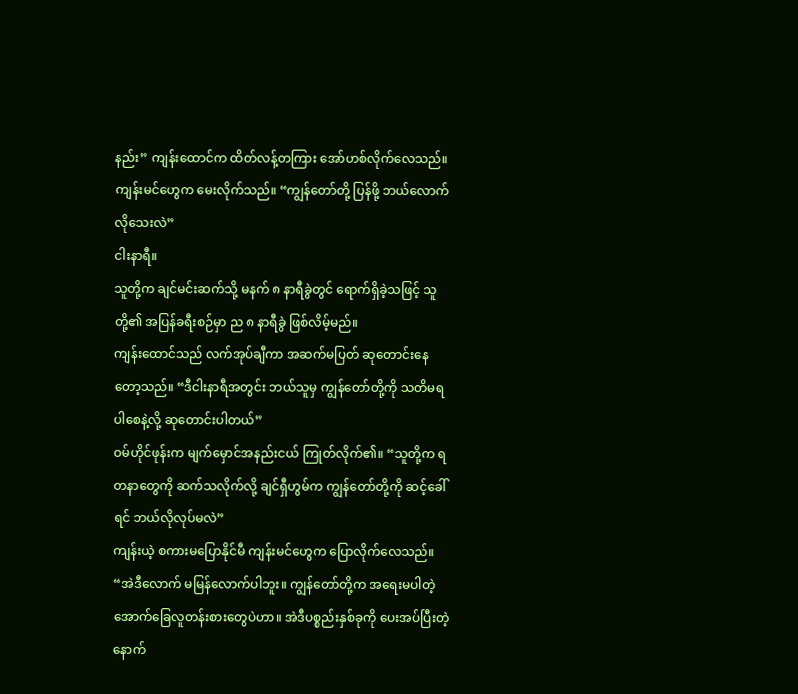နည်း” ကျန်းထောင်က ထိတ်လန့်တကြား အော်ဟစ်လိုက်လေသည်။
ကျန်းမင်ဟွေက မေးလိုက်သည်။ “ကျွန်တော်တို့ ပြန်ဖို့ ဘယ်လောက် လိုသေးလဲ”
ငါးနာရီ။
သူတို့က ချင်မင်းဆက်သို့ မနက် ၈ နာရီခွဲတွင် ရောက်ရှိခဲ့သဖြင့် သူတို့၏ အပြန်ခရီးစဉ်မှာ ည ၈ နာရီခွဲ ဖြစ်လိမ့်မည်။
ကျန်းထောင်သည် လက်အုပ်ချီကာ အဆက်မပြတ် ဆုတောင်းနေတော့သည်။ “ဒီငါးနာရီအတွင်း ဘယ်သူမှ ကျွန်တော်တို့ကို သတိမရပါစေနဲ့လို့ ဆုတောင်းပါတယ်”
ဝမ်ဟိုင်ဖုန်းက မျက်မှောင်အနည်းငယ် ကြုတ်လိုက်၏။ “သူတို့က ရတနာတွေကို ဆက်သလိုက်လို့ ချင်ရှီဟွမ်က ကျွန်တော်တို့ကို ဆင့်ခေါ်ရင် ဘယ်လိုလုပ်မလဲ”
ကျန်းယဲ့ စကားမပြောနိုင်မီ ကျန်းမင်ဟွေက ပြောလိုက်လေသည်။ “အဲဒီလောက် မမြန်လောက်ပါဘူး။ ကျွန်တော်တို့က အရေးမပါတဲ့ အောက်ခြေလူတန်းစားတွေပဲဟာ။ အဲဒီပစ္စည်းနှစ်ခုကို ပေးအပ်ပြီးတဲ့နောက်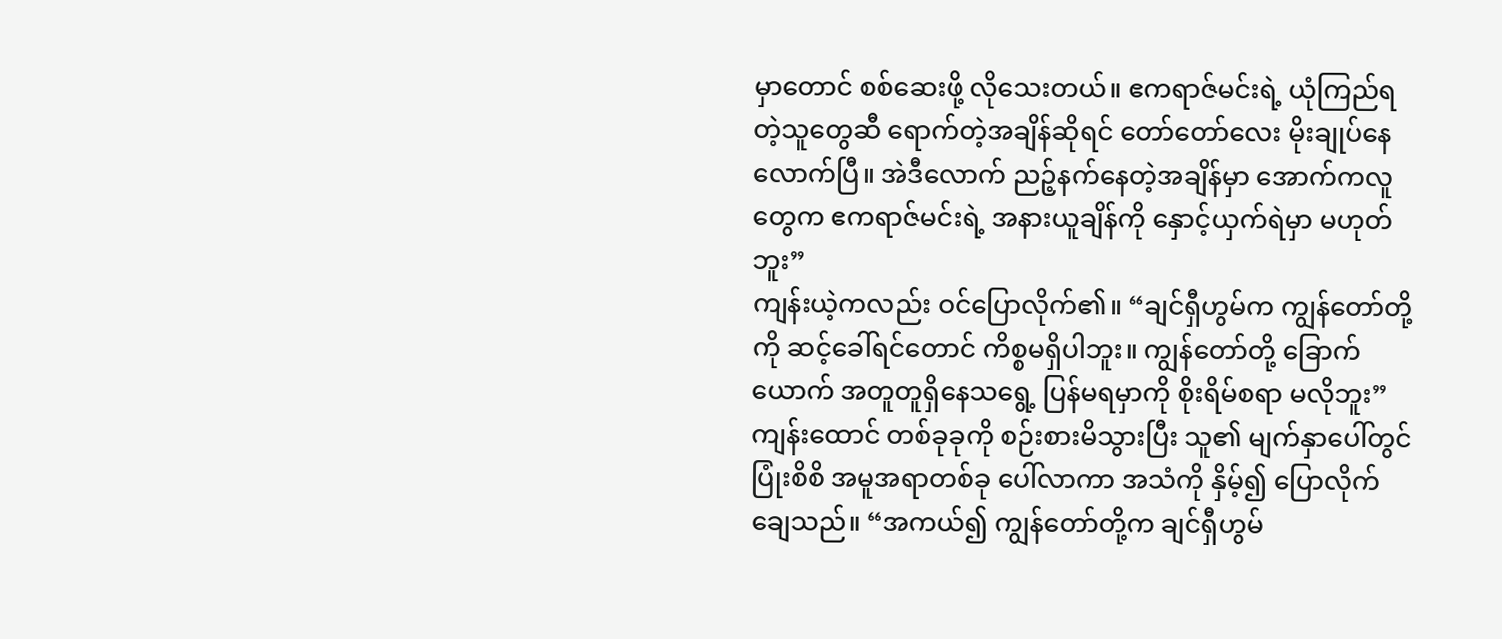မှာတောင် စစ်ဆေးဖို့ လိုသေးတယ်။ ဧကရာဇ်မင်းရဲ့ ယုံကြည်ရတဲ့သူတွေဆီ ရောက်တဲ့အချိန်ဆိုရင် တော်တော်လေး မိုးချုပ်နေလောက်ပြီ။ အဲဒီလောက် ညဉ့်နက်နေတဲ့အချိန်မှာ အောက်ကလူတွေက ဧကရာဇ်မင်းရဲ့ အနားယူချိန်ကို နှောင့်ယှက်ရဲမှာ မဟုတ်ဘူး”
ကျန်းယဲ့ကလည်း ဝင်ပြောလိုက်၏။ “ချင်ရှီဟွမ်က ကျွန်တော်တို့ကို ဆင့်ခေါ်ရင်တောင် ကိစ္စမရှိပါဘူး။ ကျွန်တော်တို့ ခြောက်ယောက် အတူတူရှိနေသရွေ့ ပြန်မရမှာကို စိုးရိမ်စရာ မလိုဘူး”
ကျန်းထောင် တစ်ခုခုကို စဉ်းစားမိသွားပြီး သူ၏ မျက်နှာပေါ်တွင် ပြုံးစိစိ အမူအရာတစ်ခု ပေါ်လာကာ အသံကို နှိမ့်၍ ပြောလိုက်ချေသည်။ “အကယ်၍ ကျွန်တော်တို့က ချင်ရှီဟွမ်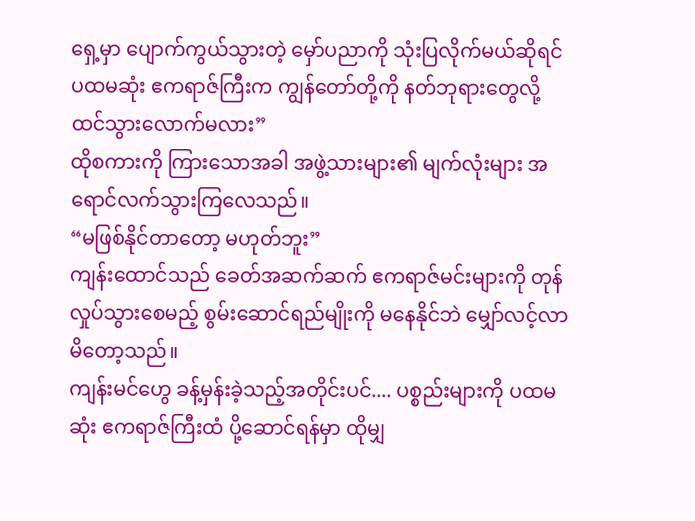ရှေ့မှာ ပျောက်ကွယ်သွားတဲ့ မှော်ပညာကို သုံးပြလိုက်မယ်ဆိုရင် ပထမဆုံး ဧကရာဇ်ကြီးက ကျွန်တော်တို့ကို နတ်ဘုရားတွေလို့ ထင်သွားလောက်မလား”
ထိုစကားကို ကြားသောအခါ အဖွဲ့သားများ၏ မျက်လုံးများ အရောင်လက်သွားကြလေသည်။
“မဖြစ်နိုင်တာတော့ မဟုတ်ဘူး”
ကျန်းထောင်သည် ခေတ်အဆက်ဆက် ဧကရာဇ်မင်းများကို တုန်လှုပ်သွားစေမည့် စွမ်းဆောင်ရည်မျိုးကို မနေနိုင်ဘဲ မျှော်လင့်လာမိတော့သည်။
ကျန်းမင်ဟွေ ခန့်မှန်းခဲ့သည့်အတိုင်းပင်.... ပစ္စည်းများကို ပထမဆုံး ဧကရာဇ်ကြီးထံ ပို့ဆောင်ရန်မှာ ထိုမျှ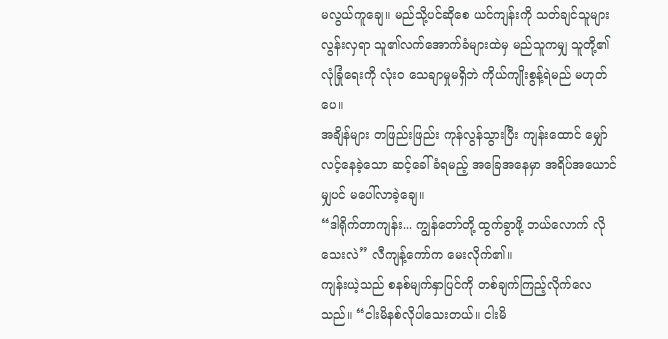မလွယ်ကူချေ။ မည်သို့ပင်ဆိုစေ ယင်ကျန်းကို သတ်ချင်သူများလွန်းလှရာ သူ၏လက်အောက်ခံများထဲမှ မည်သူကမျှ သူတို့၏ လုံခြုံရေးကို လုံးဝ သေချာမှုမရှိဘဲ ကိုယ်ကျိုးစွန့်ရဲမည် မဟုတ်ပေ။
အချိန်များ တဖြည်းဖြည်း ကုန်လွန်သွားပြီး ကျန်းထောင် မျှော်လင့်နေခဲ့သော ဆင့်ခေါ်ခံရမည့် အခြေအနေမှာ အရိပ်အယောင်မျှပင် မပေါ်လာခဲ့ချေ။
“ဒါရိုက်တာကျန်း... ကျွန်တော်တို့ ထွက်ခွာဖို့ ဘယ်လောက် လိုသေးလဲ” လီကျန့်ကော်က မေးလိုက်၏။
ကျန်းယဲ့သည် စနစ်မျက်နှာပြင်ကို တစ်ချက်ကြည့်လိုက်လေသည်။ “ငါးမိနစ်လိုပါသေးတယ်။ ငါးမိ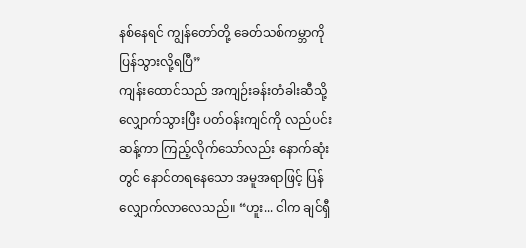နစ်နေရင် ကျွန်တော်တို့ ခေတ်သစ်ကမ္ဘာကို ပြန်သွားလို့ရပြီ”
ကျန်းထောင်သည် အကျဉ်းခန်းတံခါးဆီသို့ လျှောက်သွားပြီး ပတ်ဝန်းကျင်ကို လည်ပင်းဆန့်ကာ ကြည့်လိုက်သော်လည်း နောက်ဆုံးတွင် နောင်တရနေသော အမူအရာဖြင့် ပြန်လျှောက်လာလေသည်။ “ဟူး... ငါက ချင်ရှီ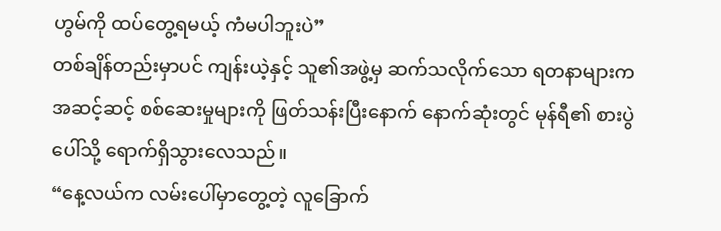ဟွမ်ကို ထပ်တွေ့ရမယ့် ကံမပါဘူးပဲ”
တစ်ချိန်တည်းမှာပင် ကျန်းယဲ့နှင့် သူ၏အဖွဲ့မှ ဆက်သလိုက်သော ရတနာများက အဆင့်ဆင့် စစ်ဆေးမှုများကို ဖြတ်သန်းပြီးနောက် နောက်ဆုံးတွင် မုန်ရီ၏ စားပွဲပေါ်သို့ ရောက်ရှိသွားလေသည်။
“နေ့လယ်က လမ်းပေါ်မှာတွေ့တဲ့ လူခြောက်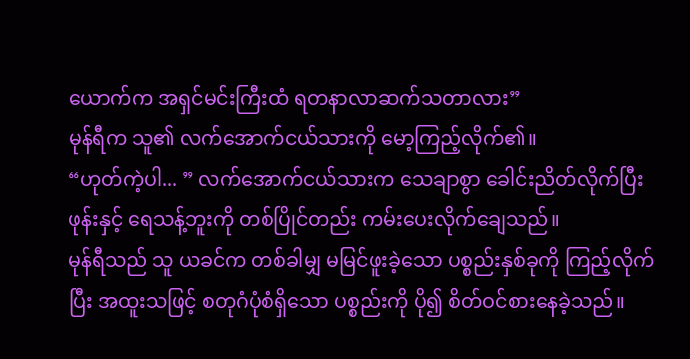ယောက်က အရှင်မင်းကြီးထံ ရတနာလာဆက်သတာလား”
မုန်ရီက သူ၏ လက်အောက်ငယ်သားကို မော့ကြည့်လိုက်၏။
“ဟုတ်ကဲ့ပါ... ” လက်အောက်ငယ်သားက သေချာစွာ ခေါင်းညိတ်လိုက်ပြီး ဖုန်းနှင့် ရေသန့်ဘူးကို တစ်ပြိုင်တည်း ကမ်းပေးလိုက်ချေသည်။
မုန်ရီသည် သူ ယခင်က တစ်ခါမျှ မမြင်ဖူးခဲ့သော ပစ္စည်းနှစ်ခုကို ကြည့်လိုက်ပြီး အထူးသဖြင့် စတုဂံပုံစံရှိသော ပစ္စည်းကို ပို၍ စိတ်ဝင်စားနေခဲ့သည်။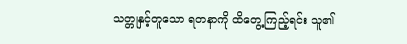သတ္တုနှင့်တူသော ရတနာကို ထိတွေ့ကြည့်ရင်း သူ၏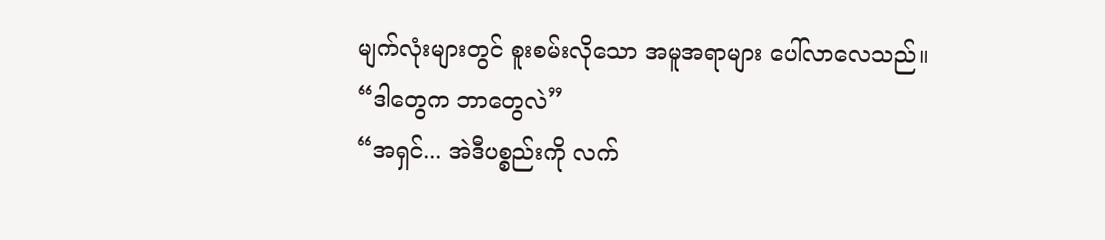မျက်လုံးများတွင် စူးစမ်းလိုသော အမူအရာများ ပေါ်လာလေသည်။ “ဒါတွေက ဘာတွေလဲ”
“အရှင်... အဲဒီပစ္စည်းကို လက်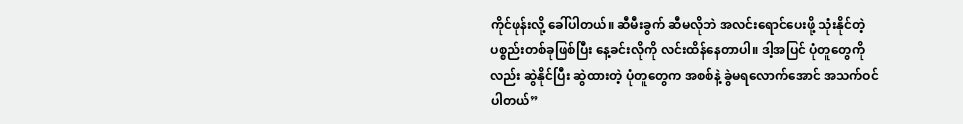ကိုင်ဖုန်းလို့ ခေါ်ပါတယ်။ ဆီမီးခွက် ဆီမလိုဘဲ အလင်းရောင်ပေးဖို့ သုံးနိုင်တဲ့ ပစ္စည်းတစ်ခုဖြစ်ပြီး နေ့ခင်းလိုကို လင်းထိန်နေတာပါ။ ဒါ့အပြင် ပုံတူတွေကိုလည်း ဆွဲနိုင်ပြီး ဆွဲထားတဲ့ ပုံတူတွေက အစစ်နဲ့ ခွဲမရလောက်အောင် အသက်ဝင်ပါတယ်”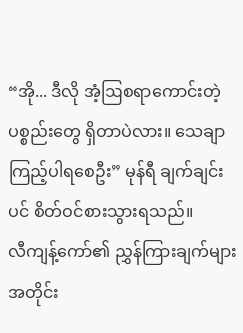“အို... ဒီလို အံ့ဩစရာကောင်းတဲ့ ပစ္စည်းတွေ ရှိတာပဲလား။ သေချာ ကြည့်ပါရစေဦး” မုန်ရီ ချက်ချင်းပင် စိတ်ဝင်စားသွားရသည်။
လီကျန့်ကော်၏ ညွှန်ကြားချက်များအတိုင်း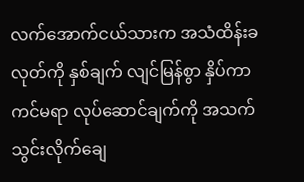လက်အောက်ငယ်သားက အသံထိန်းခလုတ်ကို နှစ်ချက် လျင်မြန်စွာ နှိပ်ကာ ကင်မရာ လုပ်ဆောင်ချက်ကို အသက်သွင်းလိုက်ချေ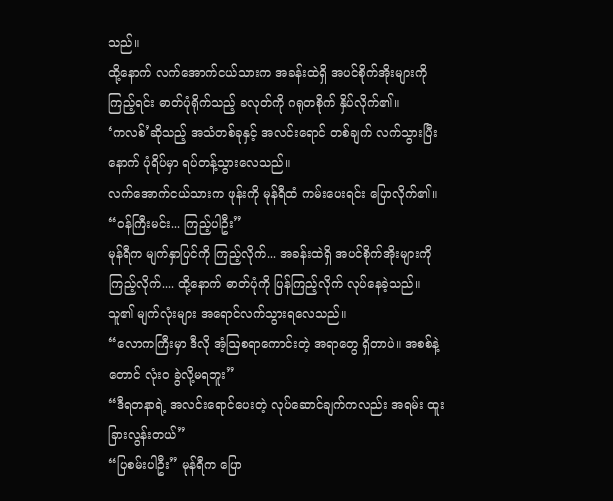သည်။
ထို့နောက် လက်အောက်ငယ်သားက အခန်းထဲရှိ အပင်စိုက်အိုးများကို ကြည့်ရင်း ဓာတ်ပုံရိုက်သည့် ခလုတ်ကို ဂရုတစိုက် နှိပ်လိုက်၏။
‘ကလစ်’ဆိုသည့် အသံတစ်ခုနှင့် အလင်းရောင် တစ်ချက် လက်သွားပြီးနောက် ပုံရိပ်မှာ ရပ်တန့်သွားလေသည်။
လက်အောက်ငယ်သားက ဖုန်းကို မုန်ရီထံ ကမ်းပေးရင်း ပြောလိုက်၏။ “ဝန်ကြီးမင်း... ကြည့်ပါဦး”
မုန်ရီက မျက်နှာပြင်ကို ကြည့်လိုက်... အခန်းထဲရှိ အပင်စိုက်အိုးများကို ကြည့်လိုက်.... ထို့နောက် ဓာတ်ပုံကို ပြန်ကြည့်လိုက် လုပ်နေခဲ့သည်။
သူ၏ မျက်လုံးများ အရောင်လက်သွားရလေသည်။
“လောကကြီးမှာ ဒီလို အံ့ဩစရာကောင်းတဲ့ အရာတွေ ရှိတာပဲ။ အစစ်နဲ့တောင် လုံးဝ ခွဲလို့မရဘူး”
“ဒီရတနာရဲ့ အလင်းရောင်ပေးတဲ့ လုပ်ဆောင်ချက်ကလည်း အရမ်း ထူးခြားလွန်းတယ်”
“ပြစမ်းပါဦး” မုန်ရီက ပြော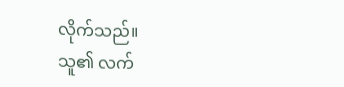လိုက်သည်။
သူ၏ လက်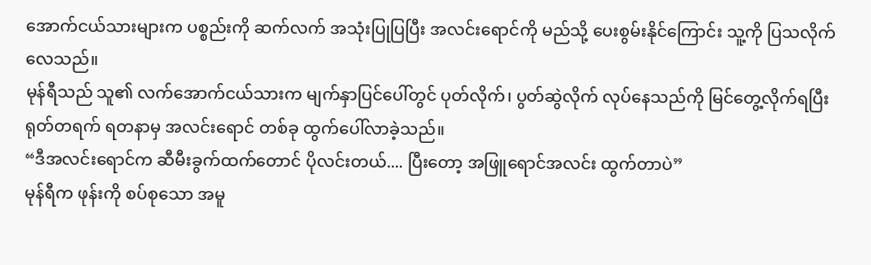အောက်ငယ်သားများက ပစ္စည်းကို ဆက်လက် အသုံးပြုပြပြီး အလင်းရောင်ကို မည်သို့ ပေးစွမ်းနိုင်ကြောင်း သူ့ကို ပြသလိုက်လေသည်။
မုန်ရီသည် သူ၏ လက်အောက်ငယ်သားက မျက်နှာပြင်ပေါ်တွင် ပုတ်လိုက်၊ ပွတ်ဆွဲလိုက် လုပ်နေသည်ကို မြင်တွေ့လိုက်ရပြီး ရုတ်တရက် ရတနာမှ အလင်းရောင် တစ်ခု ထွက်ပေါ်လာခဲ့သည်။
“ဒီအလင်းရောင်က ဆီမီးခွက်ထက်တောင် ပိုလင်းတယ်.... ပြီးတော့ အဖြူရောင်အလင်း ထွက်တာပဲ”
မုန်ရီက ဖုန်းကို စပ်စုသော အမူ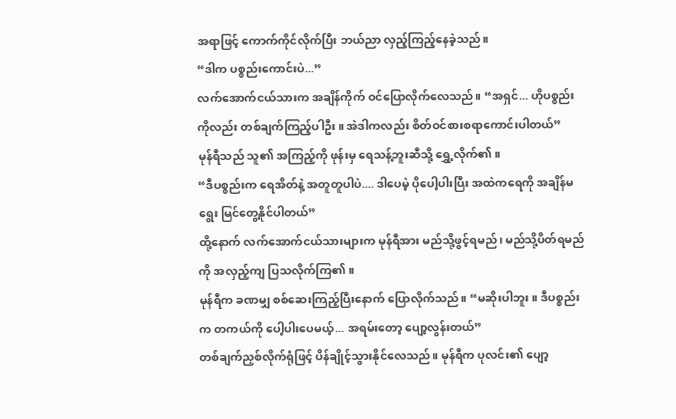အရာဖြင့် ကောက်ကိုင်လိုက်ပြီး ဘယ်ညာ လှည့်ကြည့်နေခဲ့သည်။
“ဒါက ပစ္စည်းကောင်းပဲ...”
လက်အောက်ငယ်သားက အချိန်ကိုက် ဝင်ပြောလိုက်လေသည်။ “အရှင်... ဟိုပစ္စည်းကိုလည်း တစ်ချက်ကြည့်ပါဦး။ အဲဒါကလည်း စိတ်ဝင်စားစရာကောင်းပါတယ်”
မုန်ရီသည် သူ၏ အကြည့်ကို ဖုန်းမှ ရေသန့်ဘူးဆီသို့ ရွှေ့လိုက်၏။
“ဒီပစ္စည်းက ရေအိတ်နဲ့ အတူတူပါပဲ.... ဒါပေမဲ့ ပိုပေါ့ပါးပြီး အထဲကရေကို အချိန်မရွေး မြင်တွေ့နိုင်ပါတယ်”
ထို့နောက် လက်အောက်ငယ်သားများက မုန်ရီအား မည်သို့ဖွင့်ရမည်၊ မည်သို့ပိတ်ရမည်ကို အလှည့်ကျ ပြသလိုက်ကြ၏။
မုန်ရီက ခဏမျှ စစ်ဆေးကြည့်ပြီးနောက် ပြောလိုက်သည်။ “မဆိုးပါဘူး။ ဒီပစ္စည်းက တကယ်ကို ပေါ့ပါးပေမယ့်... အရမ်းတော့ ပျော့လွန်းတယ်”
တစ်ချက်ညှစ်လိုက်ရုံဖြင့် ပိန်ချိုင့်သွားနိုင်လေသည်။ မုန်ရီက ပုလင်း၏ ပျော့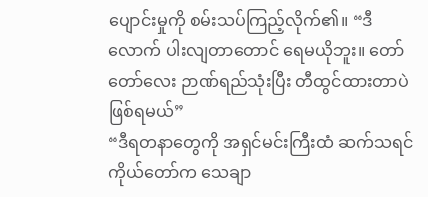ပျောင်းမှုကို စမ်းသပ်ကြည့်လိုက်၏။ “ဒီလောက် ပါးလျတာတောင် ရေမယိုဘူး။ တော်တော်လေး ဉာဏ်ရည်သုံးပြီး တီထွင်ထားတာပဲ ဖြစ်ရမယ်”
“ဒီရတနာတွေကို အရှင်မင်းကြီးထံ ဆက်သရင် ကိုယ်တော်က သေချာ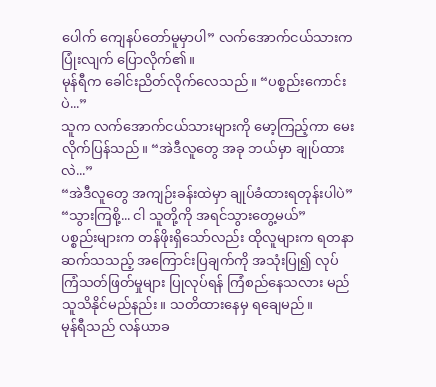ပေါက် ကျေနပ်တော်မူမှာပါ” လက်အောက်ငယ်သားက ပြုံးလျက် ပြောလိုက်၏။
မုန်ရီက ခေါင်းညိတ်လိုက်လေသည်။ “ပစ္စည်းကောင်းပဲ...”
သူက လက်အောက်ငယ်သားများကို မော့ကြည့်ကာ မေးလိုက်ပြန်သည်။ “အဲဒီလူတွေ အခု ဘယ်မှာ ချုပ်ထားလဲ...”
“အဲဒီလူတွေ အကျဉ်းခန်းထဲမှာ ချုပ်ခံထားရတုန်းပါပဲ”
“သွားကြစို့... ငါ သူတို့ကို အရင်သွားတွေ့မယ်”
ပစ္စည်းများက တန်ဖိုးရှိသော်လည်း ထိုလူများက ရတနာဆက်သသည့် အကြောင်းပြချက်ကို အသုံးပြု၍ လုပ်ကြံသတ်ဖြတ်မှုများ ပြုလုပ်ရန် ကြံစည်နေသလား မည်သူသိနိုင်မည်နည်း။ သတိထားနေမှ ရချေမည်။
မုန်ရီသည် လန်ယာခ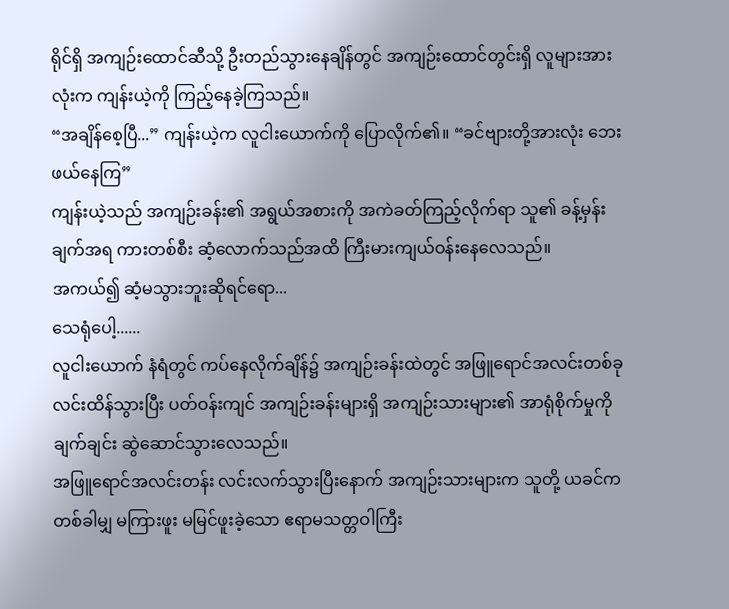ရိုင်ရှိ အကျဉ်းထောင်ဆီသို့ ဦးတည်သွားနေချိန်တွင် အကျဉ်းထောင်တွင်းရှိ လူများအားလုံးက ကျန်းယဲ့ကို ကြည့်နေခဲ့ကြသည်။
“အချိန်စေ့ပြီ...” ကျန်းယဲ့က လူငါးယောက်ကို ပြောလိုက်၏။ “ခင်ဗျားတို့အားလုံး ဘေးဖယ်နေကြ”
ကျန်းယဲ့သည် အကျဉ်းခန်း၏ အရွယ်အစားကို အကဲခတ်ကြည့်လိုက်ရာ သူ၏ ခန့်မှန်းချက်အရ ကားတစ်စီး ဆံ့လောက်သည်အထိ ကြီးမားကျယ်ဝန်းနေလေသည်။
အကယ်၍ ဆံ့မသွားဘူးဆိုရင်ရော...
သေရုံပေါ့......
လူငါးယောက် နံရံတွင် ကပ်နေလိုက်ချိန်၌ အကျဉ်းခန်းထဲတွင် အဖြူရောင်အလင်းတစ်ခု လင်းထိန်သွားပြီး ပတ်ဝန်းကျင် အကျဉ်းခန်းများရှိ အကျဉ်းသားများ၏ အာရုံစိုက်မှုကို ချက်ချင်း ဆွဲဆောင်သွားလေသည်။
အဖြူရောင်အလင်းတန်း လင်းလက်သွားပြီးနောက် အကျဉ်းသားများက သူတို့ ယခင်က တစ်ခါမျှ မကြားဖူး မမြင်ဖူးခဲ့သော ဧရာမသတ္တဝါကြီး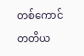တစ်ကောင် တတိယ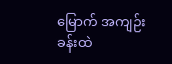မြောက် အကျဉ်းခန်းထဲ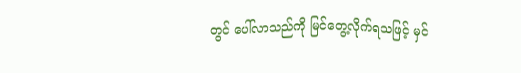တွင် ပေါ်လာသည်ကို မြင်တွေ့လိုက်ရသဖြင့် မှင်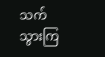သက်သွားကြ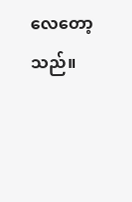လေတော့သည်။